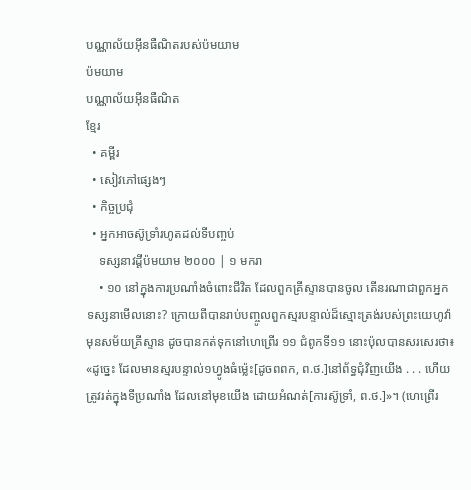បណ្ណាល័យអ៊ីនធឺណិតរបស់ប៉មយាម
ប៉មយាម
បណ្ណាល័យអ៊ីនធឺណិត
ខ្មែរ
  • គម្ពីរ
  • សៀវភៅផ្សេងៗ
  • កិច្ចប្រជុំ
  • អ្នកអាចស៊ូទ្រាំរហូតដល់ទីបញ្ចប់
    ទស្សនាវដ្ដីប៉មយាម ២០០០ | ១ មករា
    • ១០ នៅក្នុងការប្រណាំងចំពោះជីវិត ដែលពួកគ្រីស្ទានបានចូល តើនរណាជាពួកអ្នកទស្សនាមើលនោះ? ក្រោយពីបានរាប់បញ្ចូលពួកស្មរបន្ទាល់ដ៏ស្មោះត្រង់របស់ព្រះយេហូវ៉ាមុនសម័យគ្រីស្ទាន ដូចបានកត់ទុកនៅហេព្រើរ ១១ ជំពូកទី១១ នោះប៉ុលបានសរសេរថា៖ «ដូច្នេះ ដែលមានស្មរបន្ទាល់១ហ្វូងធំម្ល៉េះ[ដូចពពក, ព.ថ.]នៅព័ទ្ធជុំវិញយើង . . . ហើយត្រូវរត់ក្នុងទីប្រណាំង ដែលនៅមុខយើង ដោយអំណត់[ការស៊ូទ្រាំ, ព.ថ.]»។ (ហេព្រើរ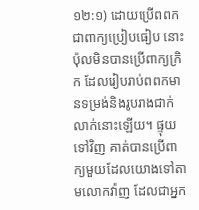១២:១) ដោយប្រើពពកជាពាក្យប្រៀបធៀប នោះប៉ុលមិនបានប្រើពាក្យក្រិក ដែលរៀបរាប់ពពកមានទម្រង់និងរូបរាងជាក់លាក់នោះឡើយ។ ផ្ទុយទៅវិញ គាត់បានប្រើពាក្យមួយដែលយោងទៅតាមលោកវ៉ាញ ដែលជាអ្នក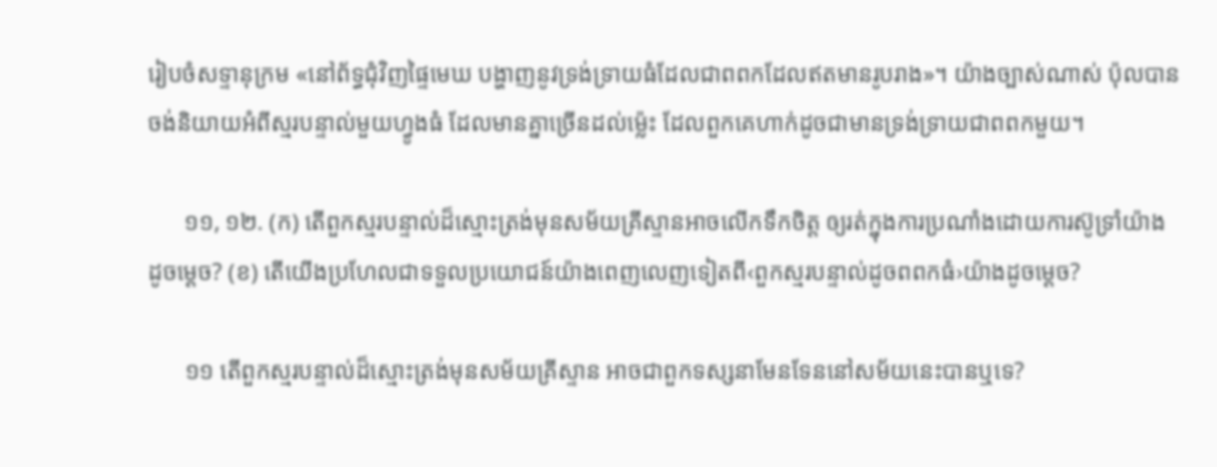រៀបចំសទ្ទានុក្រម «នៅព័ទ្ធជុំវិញផ្ទៃមេឃ បង្ហាញនូវទ្រង់ទ្រាយធំដែលជាពពកដែលឥតមានរូបរាង»។ យ៉ាងច្បាស់ណាស់ ប៉ុលបានចង់និយាយអំពីស្មរបន្ទាល់មួយហ្វូងធំ ដែលមានគ្នាច្រើនដល់ម្ល៉េះ ដែលពួកគេហាក់ដូចជាមានទ្រង់ទ្រាយជាពពកមួយ។

      ១១, ១២. (ក) តើពួកស្មរបន្ទាល់ដ៏ស្មោះត្រង់មុនសម័យគ្រីស្ទានអាចលើកទឹកចិត្ត ឲ្យរត់ក្នុងការប្រណាំងដោយការស៊ូទ្រាំយ៉ាងដូចម្ដេច? (ខ) តើយើងប្រហែលជាទទួលប្រយោជន៍យ៉ាងពេញលេញទៀតពី‹ពួកស្មរបន្ទាល់ដូចពពកធំ›យ៉ាងដូចម្ដេច?

      ១១ តើពួកស្មរបន្ទាល់ដ៏ស្មោះត្រង់មុនសម័យគ្រីស្ទាន អាចជាពួកទស្សនាមែនទែននៅសម័យនេះបានឬទេ?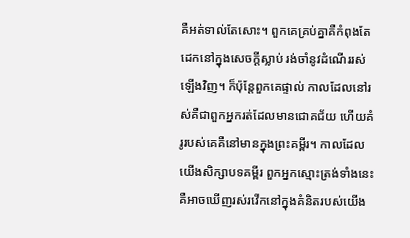គឺអត់ទាល់តែសោះ។ ពួកគេគ្រប់គ្នាគឺកំពុងតែដេកនៅក្នុងសេចក្ដីស្លាប់ រង់ចាំនូវដំណើររស់ឡើងវិញ។ ក៏ប៉ុន្តែពួកគេផ្ទាល់ កាលដែលនៅរស់គឺជាពួកអ្នករត់ដែលមានជោគជ័យ ហើយគំរូរបស់គេគឺនៅមានក្នុងព្រះគម្ពីរ។ កាលដែលយើងសិក្សាបទគម្ពីរ ពួកអ្នកស្មោះត្រង់ទាំងនេះគឺអាចឃើញរស់រវើកនៅក្នុងគំនិតរបស់យើង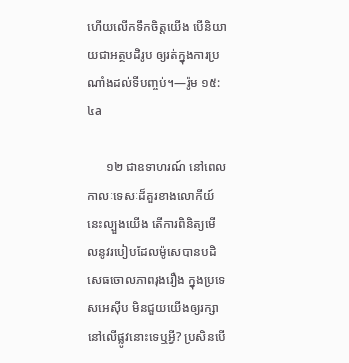ហើយលើកទឹកចិត្តយើង បើនិយាយជាអត្ថបដិរូប ឲ្យរត់ក្នុងការប្រណាំងដល់ទីបញ្ចប់។—រ៉ូម ១៥:៤a

      ១២ ជាឧទាហរណ៍ នៅពេលកាលៈទេសៈដ៏គួរខាងលោកីយ៍នេះល្បួងយើង តើការពិនិត្យមើលនូវរបៀបដែលម៉ូសេបានបដិសេធចោលភាពរុងរឿង ក្នុងប្រទេសអេស៊ីប មិនជួយយើងឲ្យរក្សានៅលើផ្លូវនោះទេឬអ្វី? ប្រសិនបើ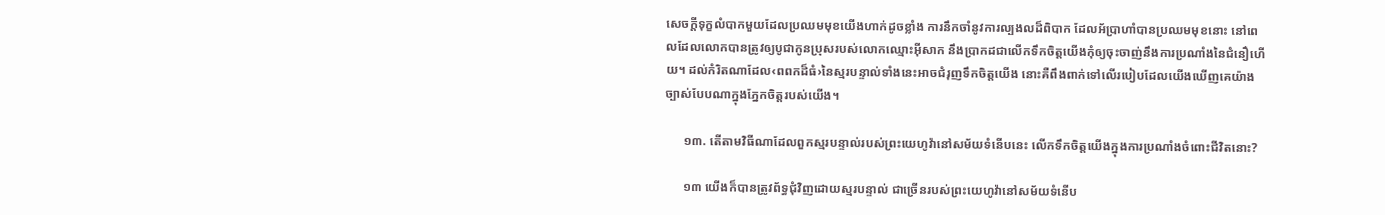សេចក្ដីទុក្ខលំបាកមួយដែលប្រឈមមុខយើងហាក់ដូចខ្លាំង ការនឹកចាំនូវការល្បងលដ៏ពិបាក ដែលអ័ប្រាហាំបានប្រឈមមុខនោះ នៅពេលដែលលោកបានត្រូវឲ្យបូជាកូនប្រុសរបស់លោកឈ្មោះអ៊ីសាក នឹងប្រាកដជាលើកទឹកចិត្តយើងកុំឲ្យចុះចាញ់នឹងការប្រណាំងនៃជំនឿហើយ។ ដល់កំរិតណាដែល‹ពពកដ៏ធំ›នៃស្មរបន្ទាល់ទាំងនេះអាចជំរុញទឹកចិត្តយើង នោះគឺពឹងពាក់ទៅលើរបៀបដែលយើងឃើញគេយ៉ាងច្បាស់បែបណាក្នុងភ្នែកចិត្តរបស់យើង។

      ១៣. តើតាមវិធីណាដែលពួកស្មរបន្ទាល់របស់ព្រះយេហូវ៉ានៅសម័យទំនើបនេះ លើកទឹកចិត្តយើងក្នុងការប្រណាំងចំពោះជីវិតនោះ?

      ១៣ យើងក៏បានត្រូវព័ទ្ធជុំវិញដោយស្មរបន្ទាល់ ជាច្រើនរបស់ព្រះយេហូវ៉ានៅសម័យទំនើប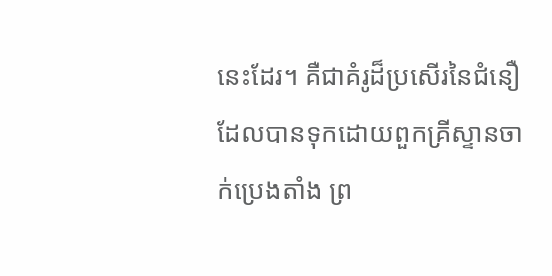នេះដែរ។ គឺជាគំរូដ៏ប្រសើរនៃជំនឿ ដែលបានទុកដោយពួកគ្រីស្ទានចាក់ប្រេងតាំង ព្រ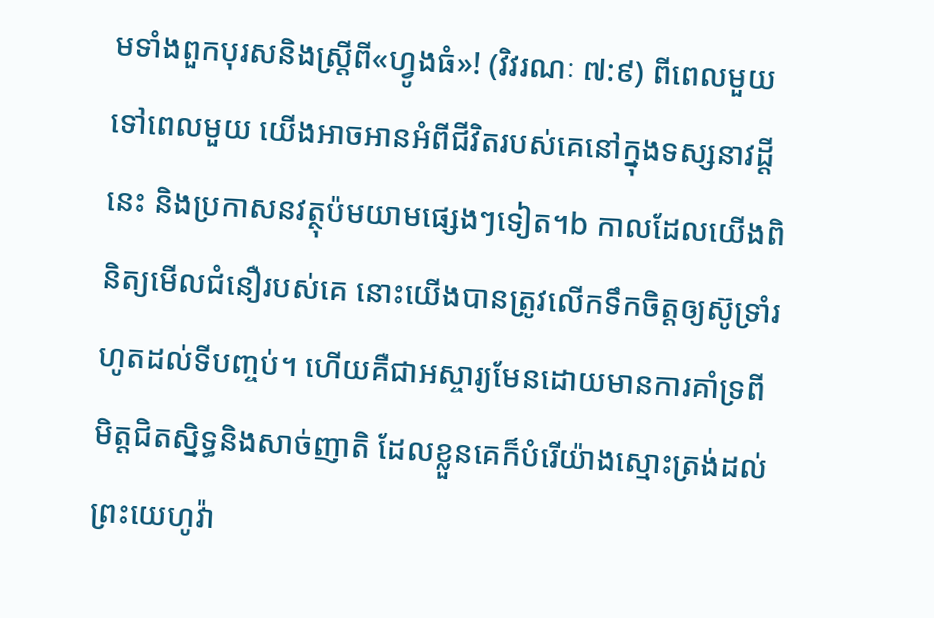មទាំងពួកបុរសនិងស្ត្រីពី«ហ្វូងធំ»! (វិវរណៈ ៧:៩) ពីពេលមួយទៅពេលមួយ យើងអាចអានអំពីជីវិតរបស់គេនៅក្នុងទស្សនាវដ្ដីនេះ និងប្រកាសនវត្ថុប៉មយាមផ្សេងៗទៀត។b កាលដែលយើងពិនិត្យមើលជំនឿរបស់គេ នោះយើងបានត្រូវលើកទឹកចិត្តឲ្យស៊ូទ្រាំរហូតដល់ទីបញ្ចប់។ ហើយគឺជាអស្ចារ្យមែនដោយមានការគាំទ្រពីមិត្តជិតស្និទ្ធនិងសាច់ញាតិ ដែលខ្លួនគេក៏បំរើយ៉ាងស្មោះត្រង់ដល់ព្រះយេហូវ៉ា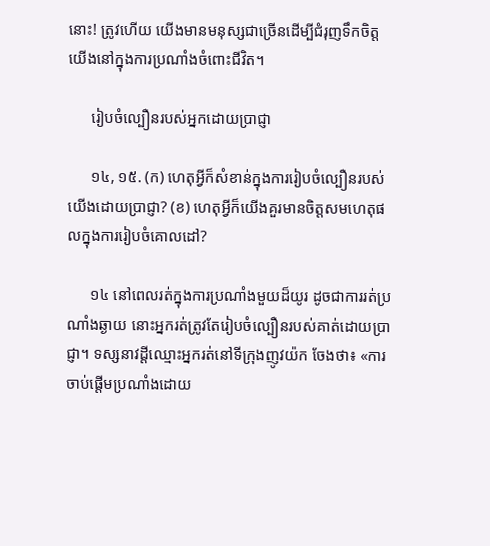នោះ! ត្រូវហើយ យើងមានមនុស្សជាច្រើនដើម្បីជំរុញទឹកចិត្តយើងនៅក្នុងការប្រណាំងចំពោះជីវិត។

      រៀបចំល្បឿនរបស់អ្នកដោយប្រាជ្ញា

      ១៤, ១៥. (ក) ហេតុអ្វីក៏សំខាន់ក្នុងការរៀបចំល្បឿនរបស់យើងដោយប្រាជ្ញា? (ខ) ហេតុអ្វីក៏យើងគួរមានចិត្តសមហេតុផលក្នុងការរៀបចំគោលដៅ?

      ១៤ នៅពេលរត់ក្នុងការប្រណាំងមួយដ៏យូរ ដូចជាការរត់ប្រណាំងឆ្ងាយ នោះអ្នករត់ត្រូវតែរៀបចំល្បឿនរបស់គាត់ដោយប្រាជ្ញា។ ទស្សនាវដ្ដីឈ្មោះអ្នករត់នៅទីក្រុងញូវយ៉ក ចែងថា៖ «ការចាប់ផ្ដើមប្រណាំងដោយ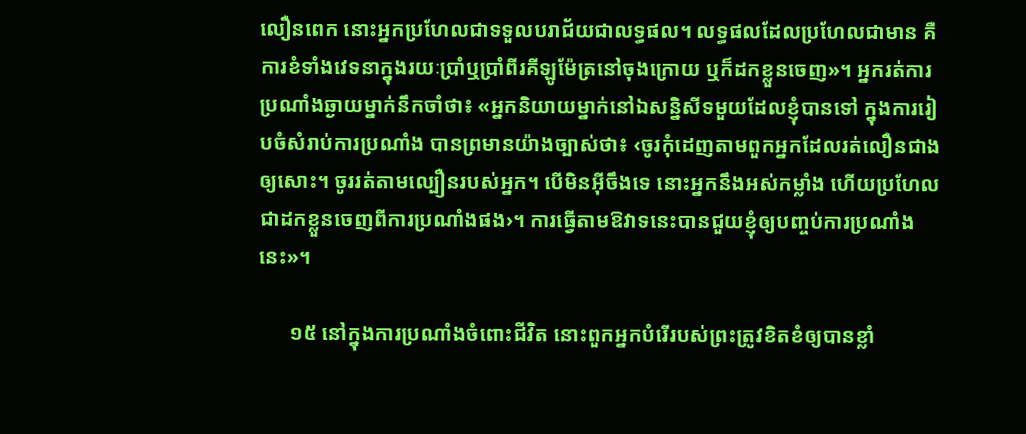លឿនពេក នោះអ្នកប្រហែលជាទទួលបរាជ័យជាលទ្ធផល។ លទ្ធផលដែលប្រហែលជាមាន គឺការខំទាំងវេទនាក្នុងរយៈប្រាំឬប្រាំពីរគីឡូម៉ែត្រនៅចុងក្រោយ ឬក៏ដកខ្លួនចេញ»។ អ្នករត់ការប្រណាំងឆ្ងាយម្នាក់នឹកចាំថា៖ «អ្នកនិយាយម្នាក់នៅឯសន្និសីទមួយដែលខ្ញុំបានទៅ ក្នុងការរៀបចំសំរាប់ការប្រណាំង បានព្រមានយ៉ាងច្បាស់ថា៖ ‹ចូរកុំដេញតាមពួកអ្នកដែលរត់លឿនជាងឲ្យសោះ។ ចូររត់តាមល្បឿនរបស់អ្នក។ បើមិនអ៊ីចឹងទេ នោះអ្នកនឹងអស់កម្លាំង ហើយប្រហែលជាដកខ្លួនចេញពីការប្រណាំងផង›។ ការធ្វើតាមឱវាទនេះបានជួយខ្ញុំឲ្យបញ្ចប់ការប្រណាំងនេះ»។

      ១៥ នៅក្នុងការប្រណាំងចំពោះជីវិត នោះពួកអ្នកបំរើរបស់ព្រះត្រូវខិតខំឲ្យបានខ្លាំ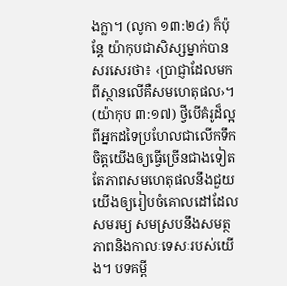ងក្លា។ (លូកា ១៣:២៤) ក៏ប៉ុន្តែ យ៉ាកុបជាសិស្សម្នាក់បានសរសេរថា៖ ‹ប្រាជ្ញាដែលមកពីស្ថានលើគឺសមហេតុផល›។ (យ៉ាកុប ៣:១៧) ថ្វីបើគំរូដ៏ល្អពីអ្នកដទៃប្រហែលជាលើកទឹកចិត្តយើងឲ្យធ្វើច្រើនជាងទៀត តែភាពសមហេតុផលនឹងជួយយើងឲ្យរៀបចំគោលដៅដែលសមរម្យ សមស្របនឹងសមត្ថភាពនិងកាលៈទេសៈរបស់យើង។ បទគម្ពី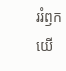ររំឭកយើ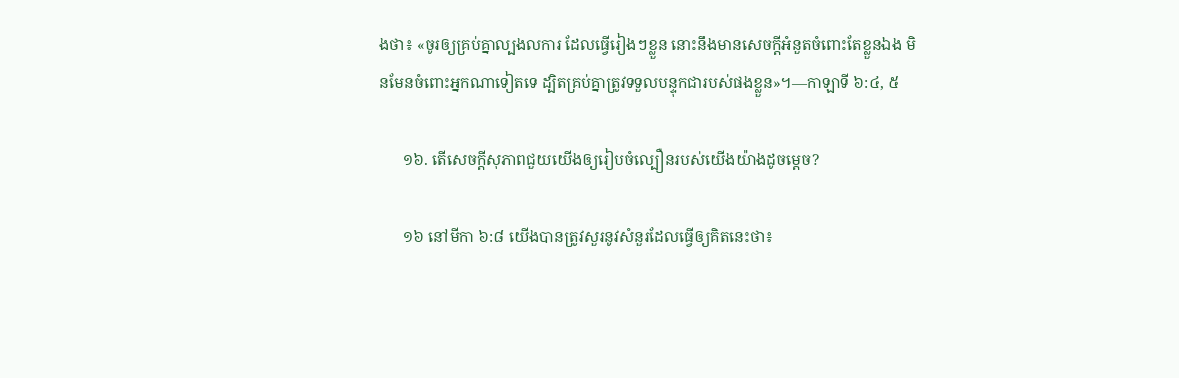ងថា៖ «ចូរឲ្យគ្រប់គ្នាល្បងលការ ដែលធ្វើរៀងៗខ្លួន នោះនឹងមានសេចក្ដីអំនួតចំពោះតែខ្លួនឯង មិនមែនចំពោះអ្នកណាទៀតទេ ដ្បិតគ្រប់គ្នាត្រូវទទួលបន្ទុកជារបស់ផងខ្លួន»។—កាឡាទី ៦:៤, ៥

      ១៦. តើសេចក្ដីសុភាពជួយយើងឲ្យរៀបចំល្បឿនរបស់យើងយ៉ាងដូចម្ដេច?

      ១៦ នៅមីកា ៦:៨ យើងបានត្រូវសួរនូវសំនួរដែលធ្វើឲ្យគិតនេះថា៖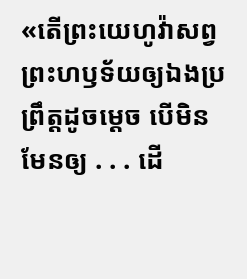«តើព្រះយេហូវ៉ាសព្វព្រះហឫទ័យឲ្យឯងប្រព្រឹត្តដូចម្ដេច បើមិនមែនឲ្យ . . . ដើ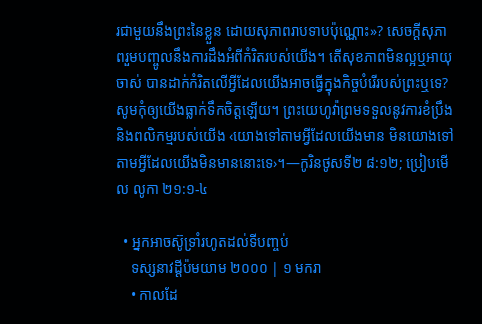រជាមួយនឹងព្រះនៃខ្លួន ដោយសុភាពរាបទាបប៉ុណ្ណោះ»? សេចក្ដីសុភាពរួមបញ្ចូលនឹងការដឹងអំពីកំរិតរបស់យើង។ តើសុខភាពមិនល្អឬអាយុចាស់ បានដាក់កំរិតលើអ្វីដែលយើងអាចធ្វើក្នុងកិច្ចបំរើរបស់ព្រះឬទេ? សូមកុំឲ្យយើងធ្លាក់ទឹកចិត្តឡើយ។ ព្រះយេហូវ៉ាព្រមទទួលនូវការខំប្រឹងនិងពលិកម្មរបស់យើង ‹យោងទៅតាមអ្វីដែលយើងមាន មិនយោងទៅតាមអ្វីដែលយើងមិនមាននោះទេ›។—កូរិនថូសទី២ ៨:១២; ប្រៀបមើល លូកា ២១:១-៤

  • អ្នកអាចស៊ូទ្រាំរហូតដល់ទីបញ្ចប់
    ទស្សនាវដ្ដីប៉មយាម ២០០០ | ១ មករា
    • កាលដែ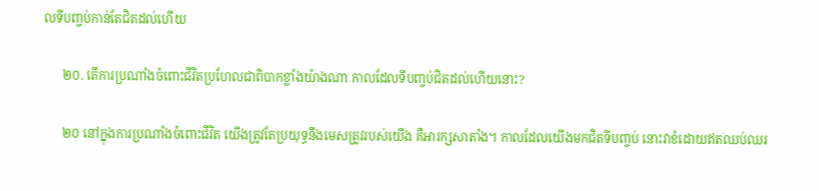លទីបញ្ចប់កាន់តែជិតដល់ហើយ

      ២០. តើការប្រណាំងចំពោះជីវិតប្រហែលជាពិបាកខ្លាំងយ៉ាងណា កាលដែលទីបញ្ចប់ជិតដល់ហើយនោះ?

      ២០ នៅក្នុងការប្រណាំងចំពោះជីវិត យើងត្រូវតែប្រយុទ្ធនឹងមេសត្រូវរបស់យើង គឺអារក្សសាតាំង។ កាលដែលយើងមកជិតទីបញ្ចប់ នោះវាខំដោយឥតឈប់ឈរ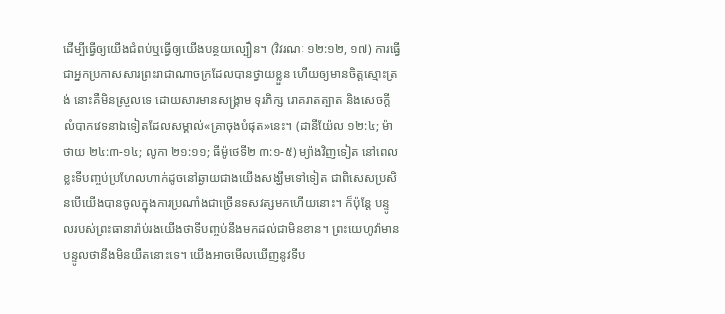ដើម្បីធ្វើឲ្យយើងជំពប់ឬធ្វើឲ្យយើងបន្ថយល្បឿន។ (វិវរណៈ ១២:១២, ១៧) ការធ្វើជាអ្នកប្រកាសសារព្រះរាជាណាចក្រដែលបានថ្វាយខ្លួន ហើយឲ្យមានចិត្តស្មោះត្រង់ នោះគឺមិនស្រួលទេ ដោយសារមានសង្គ្រាម ទុរភិក្ស រោគរាតត្បាត និងសេចក្ដីលំបាកវេទនាឯទៀតដែលសម្គាល់«គ្រាចុងបំផុត»នេះ។ (ដានីយ៉ែល ១២:៤; ម៉ាថាយ ២៤:៣-១៤; លូកា ២១:១១; ធីម៉ូថេទី២ ៣:១-៥) ម្យ៉ាងវិញទៀត នៅពេលខ្លះទីបញ្ចប់ប្រហែលហាក់ដូចនៅឆ្ងាយជាងយើងសង្ឃឹមទៅទៀត ជាពិសេសប្រសិនបើយើងបានចូលក្នុងការប្រណាំងជាច្រើនទសវត្សមកហើយនោះ។ ក៏ប៉ុន្តែ បន្ទូលរបស់ព្រះធានារ៉ាប់រងយើងថាទីបញ្ចប់នឹងមកដល់ជាមិនខាន។ ព្រះយេហូវ៉ាមានបន្ទូលថានឹងមិនយឺតនោះទេ។ យើងអាចមើលឃើញនូវទីប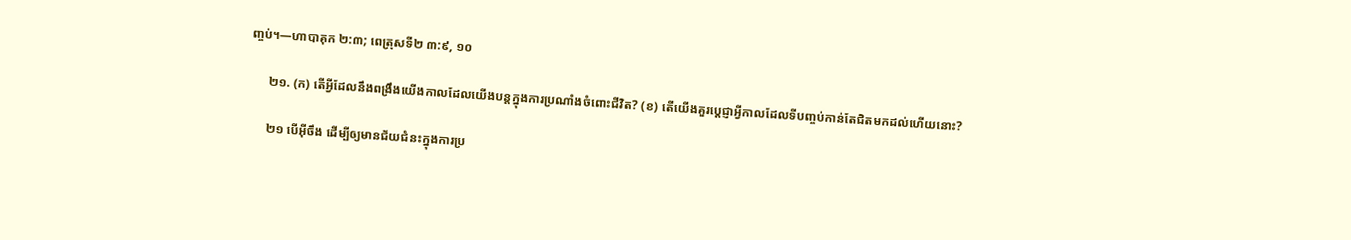ញ្ចប់។—ហាបាគុក ២:៣; ពេត្រុសទី២ ៣:៩, ១០

      ២១. (ក) តើអ្វីដែលនឹងពង្រឹងយើងកាលដែលយើងបន្តក្នុងការប្រណាំងចំពោះជីវិត? (ខ) តើយើងគួរប្ដេជ្ញាអ្វីកាលដែលទីបញ្ចប់កាន់តែជិតមកដល់ហើយនោះ?

      ២១ បើអ៊ីចឹង ដើម្បីឲ្យមានជ័យជំនះក្នុងការប្រ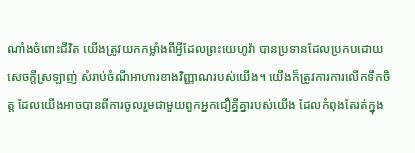ណាំងចំពោះជីវិត យើងត្រូវយកកម្លាំងពីអ្វីដែលព្រះយេហូវ៉ា បានប្រទានដែលប្រកបដោយសេចក្ដីស្រឡាញ់ សំរាប់ចំណីអាហារខាងវិញ្ញាណរបស់យើង។ យើងក៏ត្រូវការការលើកទឹកចិត្ត ដែលយើងអាចបានពីការចូលរួមជាមួយពួកអ្នកជឿគ្នីគ្នារបស់យើង ដែលកំពុងតែរត់ក្នុង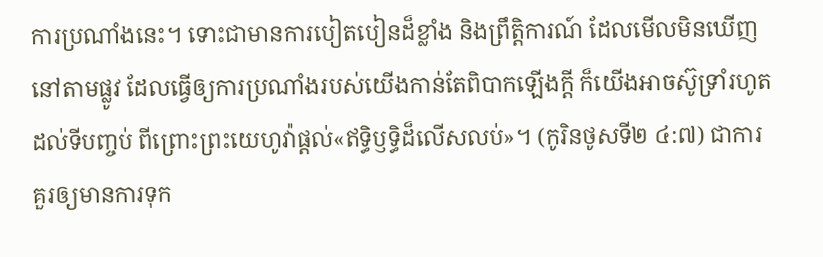ការប្រណាំងនេះ។ ទោះជាមានការបៀតបៀនដ៏ខ្លាំង និងព្រឹត្ដិការណ៍ ដែលមើលមិនឃើញនៅតាមផ្លូវ ដែលធ្វើឲ្យការប្រណាំងរបស់យើងកាន់តែពិបាកឡើងក្ដី ក៏យើងអាចស៊ូទ្រាំរហូតដល់ទីបញ្ចប់ ពីព្រោះព្រះយេហូវ៉ាផ្ដល់«ឥទ្ធិឫទ្ធិដ៏លើសលប់»។ (កូរិនថូសទី២ ៤:៧) ជាការគួរឲ្យមានការទុក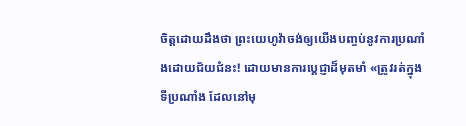ចិត្តដោយដឹងថា ព្រះយេហូវ៉ាចង់ឲ្យយើងបញ្ចប់នូវការប្រណាំងដោយជ័យជំនះ! ដោយមានការប្ដេជ្ញាដ៏មុតមាំ «ត្រូវរត់ក្នុងទីប្រណាំង ដែលនៅមុ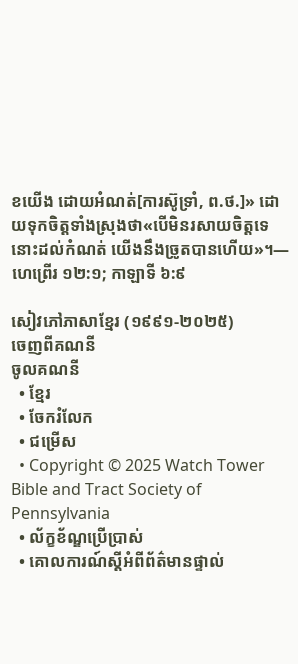ខយើង ដោយអំណត់[ការស៊ូទ្រាំ, ព.ថ.]» ដោយទុកចិត្តទាំងស្រុងថា«បើមិនរសាយចិត្តទេ នោះដល់កំណត់ យើងនឹងច្រូតបានហើយ»។—ហេព្រើរ ១២:១; កាឡាទី ៦:៩

សៀវភៅភាសាខ្មែរ (១៩៩១-២០២៥)
ចេញពីគណនី
ចូលគណនី
  • ខ្មែរ
  • ចែករំលែក
  • ជម្រើស
  • Copyright © 2025 Watch Tower Bible and Tract Society of Pennsylvania
  • ល័ក្ខខ័ណ្ឌប្រើប្រាស់
  • គោលការណ៍ស្ដីអំពីព័ត៌មានផ្ទាល់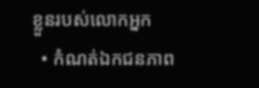ខ្លួនរបស់លោកអ្នក
  • កំណត់ឯកជនភាព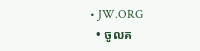• JW.ORG
  • ចូលគ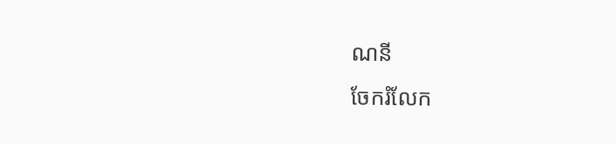ណនី
ចែករំលែក